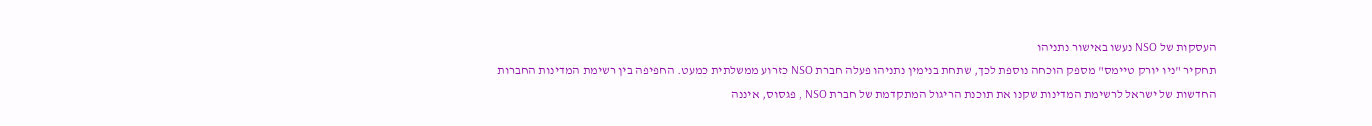העסקות של NSO נעשו באישור נתניהו
תחקיר "ניו יורק טיימס" מספק הוכחה נוספת לכך, שתחת בנימין נתניהו פעלה חברת NSO כזרוע ממשלתית כמעט. החפיפה בין רשימת המדינות החברות החדשות של ישראל לרשימת המדינות שקנו את תוכנת הריגול המתקדמת של חברת NSO , פגסוס, איננה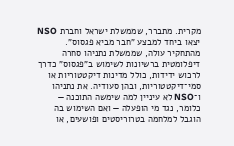מקרית. מתברר, שממשלת ישראל וחברת NSO יצאו ביחד למבצע "חבר מביא פגסוס".
מהתחקיר עולה, שממשלת נתניהו סחרה דיפלומטית ברשיונות לשימוש ב"פגסוס" כדרך לרכוש ידידות, כולל מדינות דיקטטוריות או סמי־דיקטטוריות, ובהן סעודיה. את נתניהו ו־NSO לא עיניין למה שימשה התוכנה — כלומר, נגד מי הופעלה — ואם השימוש בה הוגבל למלחמה בטרוריסטים ופושעים, או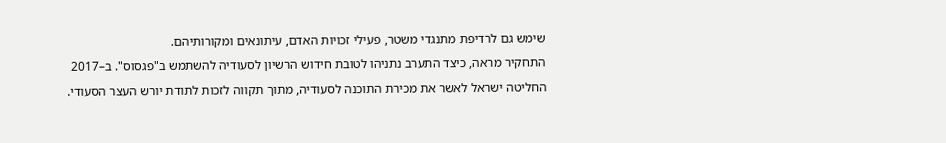שימש גם לרדיפת מתנגדי משטר, פעילי זכויות האדם, עיתונאים ומקורותיהם.
התחקיר מראה, כיצד התערב נתניהו לטובת חידוש הרשיון לסעודיה להשתמש ב"פגסוס". ב–2017 החליטה ישראל לאשר את מכירת התוכנה לסעודיה, מתוך תקווה לזכות לתודת יורש העצר הסעודי.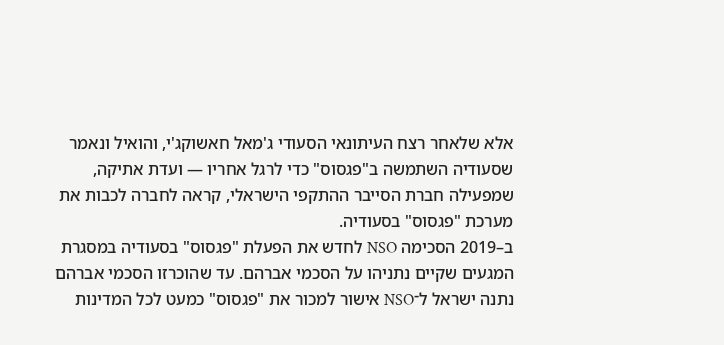אלא שלאחר רצח העיתונאי הסעודי ג'מאל חאשוקג'י, והואיל ונאמר שסעודיה השתמשה ב"פגסוס" כדי לרגל אחריו — ועדת אתיקה, שמפעילה חברת הסייבר ההתקפי הישראלי, קראה לחברה לכבות את מערכת "פגסוס" בסעודיה.
ב–2019 הסכימה NSO לחדש את הפעלת "פגסוס" בסעודיה במסגרת המגעים שקיים נתניהו על הסכמי אברהם. עד שהוכרזו הסכמי אברהם נתנה ישראל ל־NSO אישור למכור את "פגסוס" כמעט לכל המדינות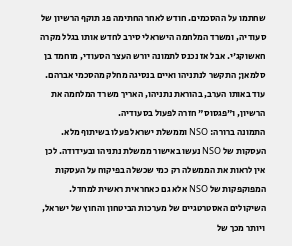שחתמו על ההסכמים. חודש לאחר החתימה פג תוקף הרשיון של סעודיה, ומשרד המלחמה הישראלי סירב לחדש אותו בגלל מקרה חאשוקג'י. אבל אז נכנס לתמונה יורש העצר הסעודי, מוחמד בן סלמאן; התקשר לנתניהו ואיים בנסיגה מחלק מהסכמי אברהם. עוד באותו הערב, בהוראת נתניהו, האריך משרד המלחמה את הרשיון, ו"פגסוס" חזרה לפעול בסעודיה.
התמונה ברורה: NSO וממשלת ישראל פעלו בשיתוף מלא. העסקות של NSO נעשו באישור ממשלת נתניהו ובעידודה. לכן אין לראות את הממשלה רק כמי שכשלה בפיקוח על העסקות המפוקפקות של NSO אלא גם כאחראית ראשית למחדל.
השיקולים האסטרטגיים של מערכות הביטחון והחוץ של ישראל, ויותר מכך של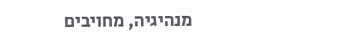מנהיגיה, מחויבים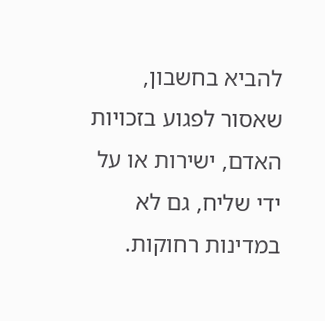להביא בחשבון, שאסור לפגוע בזכויות האדם, ישירות או על ידי שליח, גם לא במדינות רחוקות.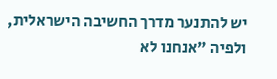יש להתנער מדרך החשיבה הישראלית, ולפיה "אנחנו לא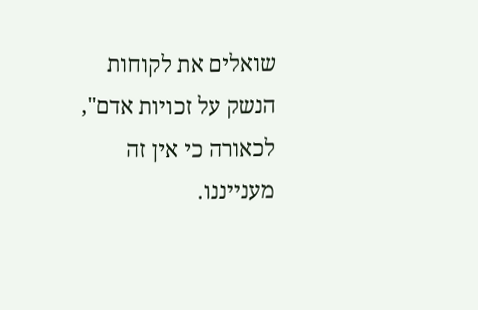שואלים את לקוחות הנשק על זכויות אדם", לכאורה כי אין זה מענייננו.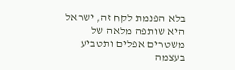בלא הפנמת לקח זה, ישראל היא שותפה מלאה של משטרים אפלים ותטביע בעצמה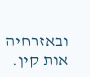ובאזרחיה אות קין.